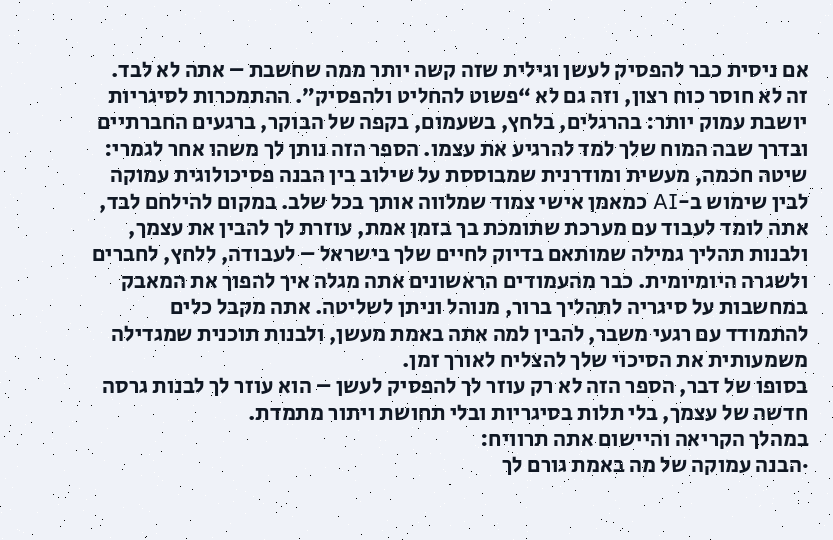אם ניסית כבר להפסיק לעשן וגילית שזה קשה יותר ממה שחשבת – אתה לא לבד. זה לא חוסר כוח רצון, וזה גם לא “פשוט להחליט ולהפסיק”. ההתמכרות לסיגריות יושבת עמוק יותר: בהרגלים, בלחץ, בשעמום, בקפה של הבוקר, ברגעים החברתיים ובדרך שבה המוח שלך למד להרגיע את עצמו. הספר הזה נותן לך משהו אחר לגמרי: שיטה חכמה, מעשית ומודרנית שמבוססת על שילוב בין הבנה פסיכולוגית עמוקה לבין שימוש ב-AI כמאמן אישי צמוד שמלווה אותך בכל שלב. במקום להילחם לבד, אתה לומד לעבוד עם מערכת שתומכת בך בזמן אמת, עוזרת לך להבין את עצמך, ולבנות תהליך גמילה שמותאם בדיוק לחיים שלך בישראל – לעבודה, ללחץ, לחברים ולשגרה היומיומית. כבר מהעמודים הראשונים אתה מגלה איך להפוך את המאבק במחשבות על סיגריה לתהליך ברור, מנוהל וניתן לשליטה. אתה מקבל כלים להתמודד עם רגעי משבר, להבין למה אתה באמת מעשן, ולבנות תוכנית שמגדילה משמעותית את הסיכוי שלך להצליח לאורך זמן.
בסופו של דבר, הספר הזה לא רק עוזר לך להפסיק לעשן – הוא עוזר לך לבנות גרסה חדשה של עצמך, בלי תלות בסיגריות ובלי תחושת ויתור מתמדת.
במהלך הקריאה והיישום אתה תרוויח:
·הבנה עמוקה של מה באמת גורם לך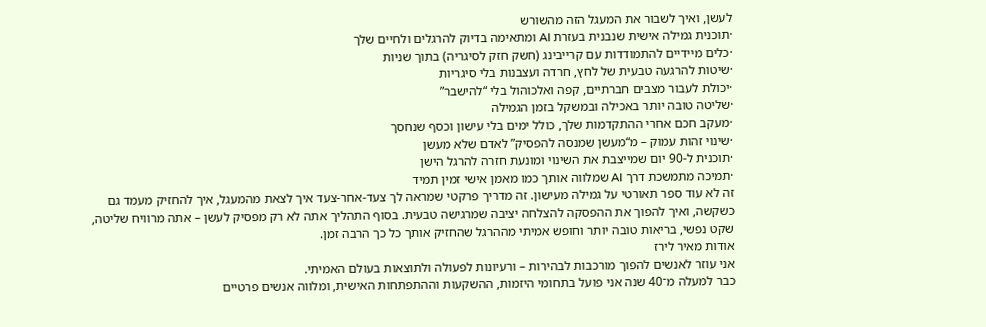לעשן, ואיך לשבור את המעגל הזה מהשורש
·תוכנית גמילה אישית שנבנית בעזרת AI ומתאימה בדיוק להרגלים ולחיים שלך
·כלים מיידיים להתמודדות עם קרייבינג (חשק חזק לסיגריה) בתוך שניות
·שיטות להרגעה טבעית של לחץ, חרדה ועצבנות בלי סיגריות
·יכולת לעבור מצבים חברתיים, קפה ואלכוהול בלי “להישבר”
·שליטה טובה יותר באכילה ובמשקל בזמן הגמילה
·מעקב חכם אחרי ההתקדמות שלך, כולל ימים בלי עישון וכסף שנחסך
·שינוי זהות עמוק – מ“מעשן שמנסה להפסיק” לאדם שלא מעשן
·תוכנית ל-90 יום שמייצבת את השינוי ומונעת חזרה להרגל הישן
·תמיכה מתמשכת דרך AI שמלווה אותך כמו מאמן אישי זמין תמיד
זה לא עוד ספר תאורטי על גמילה מעישון. זה מדריך פרקטי שמראה לך צעד-אחר-צעד איך לצאת מהמעגל, איך להחזיק מעמד גם כשקשה, ואיך להפוך את ההפסקה להצלחה יציבה שמרגישה טבעית. בסוף התהליך אתה לא רק מפסיק לעשן – אתה מרוויח שליטה, שקט נפשי, בריאות טובה יותר וחופש אמיתי מההרגל שהחזיק אותך כל כך הרבה זמן.
אודות מאיר לירז
אני עוזר לאנשים להפוך מורכבות לבהירות – ורעיונות לפעולה ולתוצאות בעולם האמיתי.
כבר למעלה מ־40 שנה אני פועל בתחומי היזמות, ההשקעות וההתפתחות האישית, ומלווה אנשים פרטיים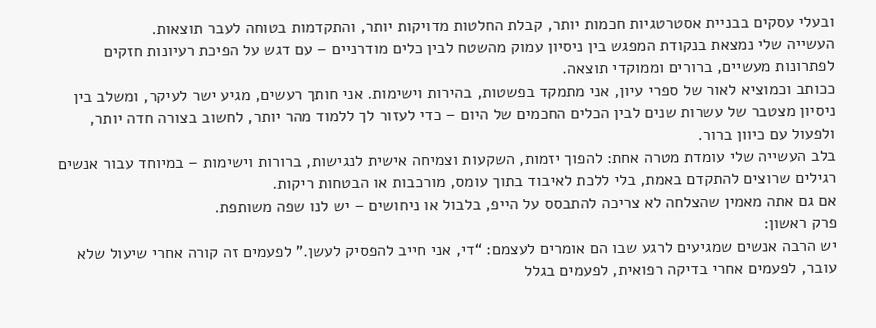ובעלי עסקים בבניית אסטרטגיות חכמות יותר, קבלת החלטות מדויקות יותר, והתקדמות בטוחה לעבר תוצאות.
העשייה שלי נמצאת בנקודת המפגש בין ניסיון עמוק מהשטח לבין כלים מודרניים – עם דגש על הפיכת רעיונות חזקים לפתרונות מעשיים, ברורים וממוקדי תוצאה.
ככותב וכמוציא לאור של ספרי עיון, אני מתמקד בפשטות, בהירות וישימות. אני חותך רעשים, מגיע ישר לעיקר, ומשלב בין ניסיון מצטבר של עשרות שנים לבין הכלים החכמים של היום – כדי לעזור לך ללמוד מהר יותר, לחשוב בצורה חדה יותר, ולפעול עם כיוון ברור.
בלב העשייה שלי עומדת מטרה אחת: להפוך יזמות, השקעות וצמיחה אישית לנגישות, ברורות וישימות – במיוחד עבור אנשים רגילים שרוצים להתקדם באמת, בלי ללכת לאיבוד בתוך עומס, מורכבות או הבטחות ריקות.
אם גם אתה מאמין שהצלחה לא צריכה להתבסס על הייפ, בלבול או ניחושים – יש לנו שפה משותפת.
פרק ראשון:
יש הרבה אנשים שמגיעים לרגע שבו הם אומרים לעצמם: “די, אני חייב להפסיק לעשן.” לפעמים זה קורה אחרי שיעול שלא עובר, לפעמים אחרי בדיקה רפואית, לפעמים בגלל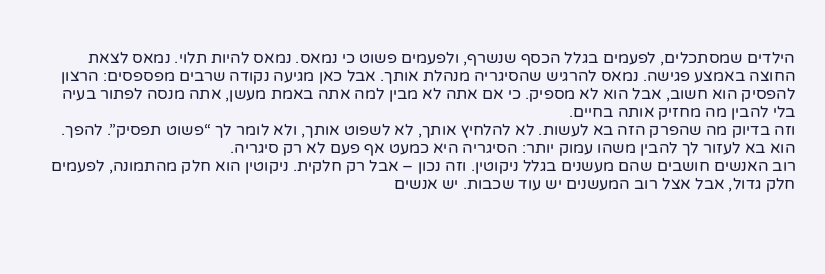הילדים שמסתכלים, לפעמים בגלל הכסף שנשרף, ולפעמים פשוט כי נמאס. נמאס להיות תלוי. נמאס לצאת החוצה באמצע פגישה. נמאס להרגיש שהסיגריה מנהלת אותך. אבל כאן מגיעה נקודה שרבים מפספסים: הרצון להפסיק הוא חשוב, אבל הוא לא מספיק. כי אם אתה לא מבין למה אתה באמת מעשן, אתה מנסה לפתור בעיה בלי להבין מה מחזיק אותה בחיים.
וזה בדיוק מה שהפרק הזה בא לעשות. לא להלחיץ אותך, לא לשפוט אותך, ולא לומר לך “פשוט תפסיק”. להפך. הוא בא לעזור לך להבין משהו עמוק יותר: הסיגריה היא כמעט אף פעם לא רק סיגריה.
רוב האנשים חושבים שהם מעשנים בגלל ניקוטין. וזה נכון – אבל רק חלקית. ניקוטין הוא חלק מהתמונה, לפעמים חלק גדול, אבל אצל רוב המעשנים יש עוד שכבות. יש אנשים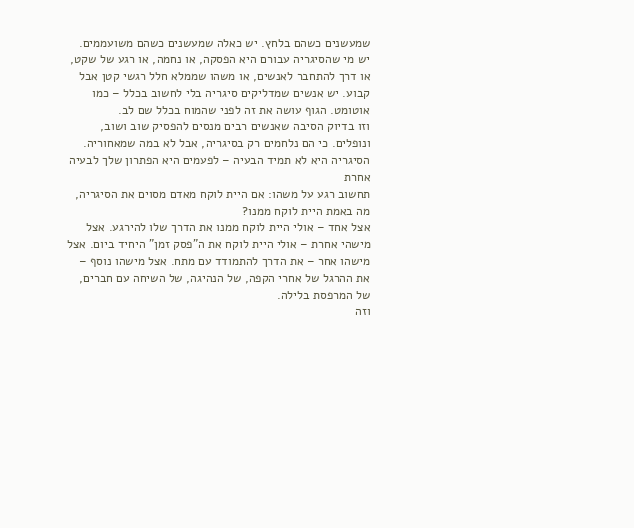שמעשנים כשהם בלחץ. יש כאלה שמעשנים כשהם משועממים. יש מי שהסיגריה עבורם היא הפסקה, או נחמה, או רגע של שקט, או דרך להתחבר לאנשים, או משהו שממלא חלל רגשי קטן אבל קבוע. יש אנשים שמדליקים סיגריה בלי לחשוב בכלל – כמו אוטומט. הגוף עושה את זה לפני שהמוח בכלל שם לב.
וזו בדיוק הסיבה שאנשים רבים מנסים להפסיק שוב ושוב, ונופלים. כי הם נלחמים רק בסיגריה, אבל לא במה שמאחוריה.
הסיגריה היא לא תמיד הבעיה – לפעמים היא הפתרון שלך לבעיה אחרת
תחשוב רגע על משהו: אם היית לוקח מאדם מסוים את הסיגריה, מה באמת היית לוקח ממנו?
אצל אחד – אולי היית לוקח ממנו את הדרך שלו להירגע. אצל מישהי אחרת – אולי היית לוקח את ה”פסק זמן” היחיד ביום. אצל מישהו אחר – את הדרך להתמודד עם מתח. אצל מישהו נוסף – את ההרגל של אחרי הקפה, של הנהיגה, של השיחה עם חברים, של המרפסת בלילה.
וזה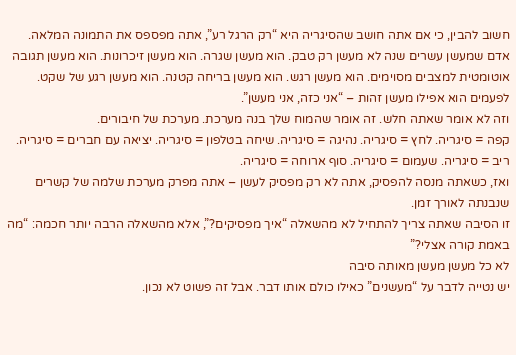חשוב להבין, כי אם אתה חושב שהסיגריה היא “רק הרגל רע”, אתה מפספס את התמונה המלאה.
אדם שמעשן עשרים שנה לא מעשן רק טבק. הוא מעשן שגרה. הוא מעשן זיכרונות. הוא מעשן תגובה אוטומטית למצבים מסוימים. הוא מעשן רגש. הוא מעשן בריחה קטנה. הוא מעשן רגע של שקט. לפעמים הוא אפילו מעשן זהות – “אני כזה, אני מעשן”.
וזה לא אומר שאתה חלש. זה אומר שהמוח שלך בנה מערכת. מערכת של חיבורים.
קפה = סיגריה. לחץ = סיגריה. נהיגה = סיגריה. שיחה בטלפון = סיגריה. יציאה עם חברים = סיגריה. ריב = סיגריה. שעמום = סיגריה. סוף ארוחה = סיגריה.
ואז, כשאתה מנסה להפסיק, אתה לא רק מפסיק לעשן – אתה מפרק מערכת שלמה של קשרים שנבנתה לאורך זמן.
זו הסיבה שאתה צריך להתחיל לא מהשאלה “איך מפסיקים?”, אלא מהשאלה הרבה יותר חכמה: “מה באמת קורה אצלי?”
לא כל מעשן מעשן מאותה סיבה
יש נטייה לדבר על “מעשנים” כאילו כולם אותו דבר. אבל זה פשוט לא נכון.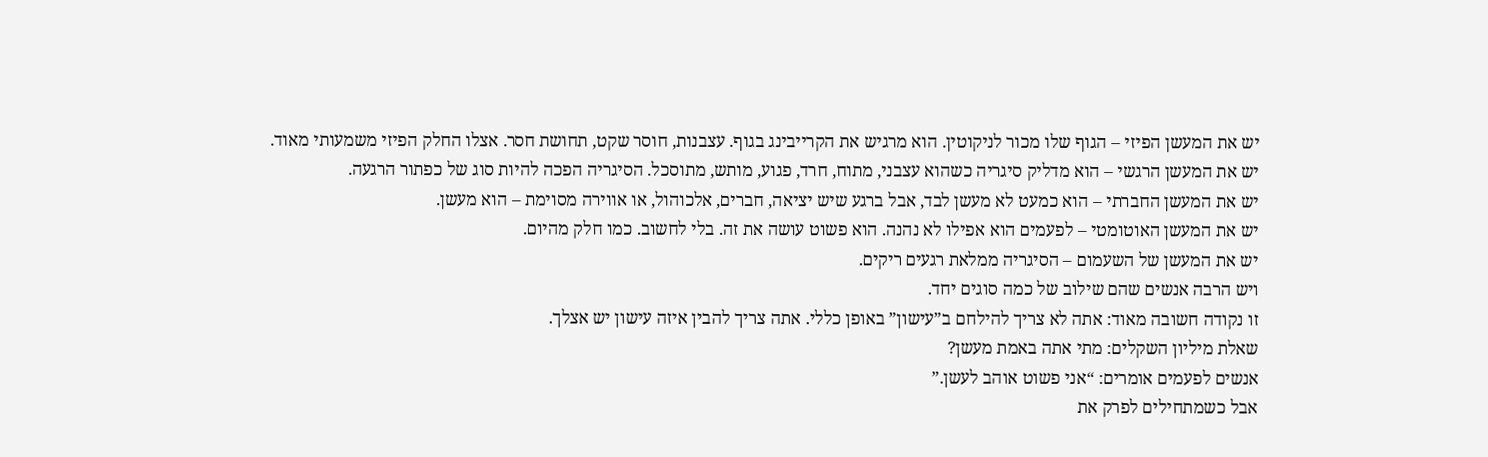יש את המעשן הפיזי – הגוף שלו מכור לניקוטין. הוא מרגיש את הקרייבינג בגוף. עצבנות, חוסר שקט, תחושת חסר. אצלו החלק הפיזי משמעותי מאוד.
יש את המעשן הרגשי – הוא מדליק סיגריה כשהוא עצבני, מתוח, חרד, פגוע, מותש, מתוסכל. הסיגריה הפכה להיות סוג של כפתור הרגעה.
יש את המעשן החברתי – הוא כמעט לא מעשן לבד, אבל ברגע שיש יציאה, חברים, אלכוהול, או אווירה מסוימת – הוא מעשן.
יש את המעשן האוטומטי – לפעמים הוא אפילו לא נהנה. הוא פשוט עושה את זה. בלי לחשוב. כמו חלק מהיום.
יש את המעשן של השעמום – הסיגריה ממלאת רגעים ריקים.
ויש הרבה אנשים שהם שילוב של כמה סוגים יחד.
זו נקודה חשובה מאוד: אתה לא צריך להילחם ב”עישון” באופן כללי. אתה צריך להבין איזה עישון יש אצלך.
שאלת מיליון השקלים: מתי אתה באמת מעשן?
אנשים לפעמים אומרים: “אני פשוט אוהב לעשן.”
אבל כשמתחילים לפרק את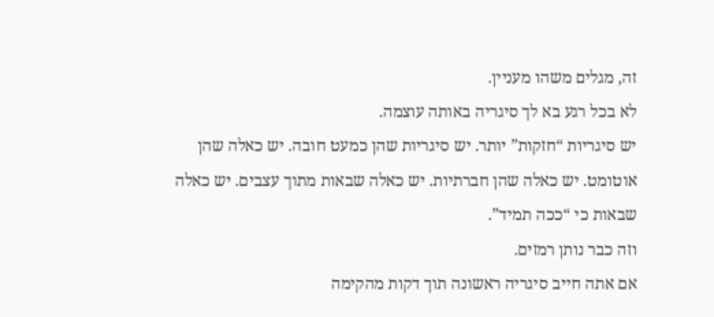זה, מגלים משהו מעניין.
לא בכל רגע בא לך סיגריה באותה עוצמה.
יש סיגריות “חזקות” יותר. יש סיגריות שהן כמעט חובה. יש כאלה שהן אוטומט. יש כאלה שהן חברתיות. יש כאלה שבאות מתוך עצבים. יש כאלה שבאות כי “ככה תמיד”.
וזה כבר נותן רמזים.
אם אתה חייב סיגריה ראשונה תוך דקות מהקימה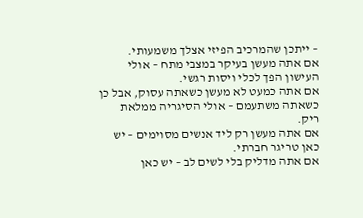– ייתכן שהמרכיב הפיזי אצלך משמעותי.
אם אתה מעשן בעיקר במצבי מתח – אולי העישון הפך לכלי ויסות רגשי.
אם אתה כמעט לא מעשן כשאתה עסוק, אבל כן כשאתה משתעמם – אולי הסיגריה ממלאת ריק.
אם אתה מעשן רק ליד אנשים מסוימים – יש כאן טריגר חברתי.
אם אתה מדליק בלי לשים לב – יש כאן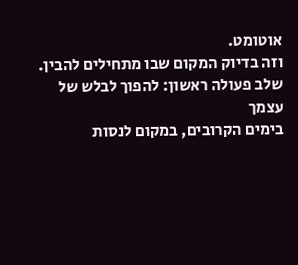אוטומט.
וזה בדיוק המקום שבו מתחילים להבין.
שלב פעולה ראשון: להפוך לבלש של עצמך
בימים הקרובים, במקום לנסות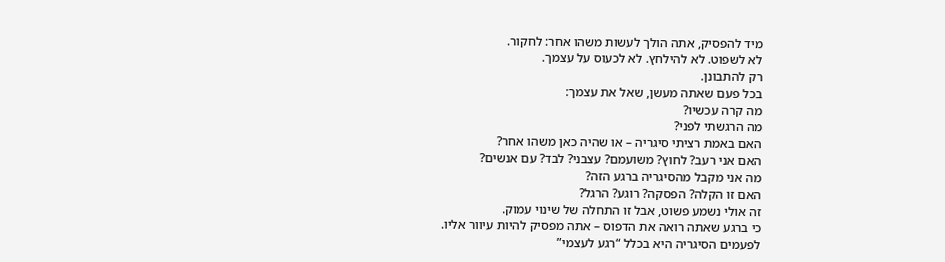מיד להפסיק, אתה הולך לעשות משהו אחר: לחקור.
לא לשפוט. לא להילחץ. לא לכעוס על עצמך.
רק להתבונן.
בכל פעם שאתה מעשן, שאל את עצמך:
מה קרה עכשיו?
מה הרגשתי לפני?
האם באמת רציתי סיגריה – או שהיה כאן משהו אחר?
האם אני רעב? לחוץ? משועמם? עצבני? לבד? עם אנשים?
מה אני מקבל מהסיגריה ברגע הזה?
האם זו הקלה? הפסקה? רוגע? הרגל?
זה אולי נשמע פשוט, אבל זו התחלה של שינוי עמוק.
כי ברגע שאתה רואה את הדפוס – אתה מפסיק להיות עיוור אליו.
לפעמים הסיגריה היא בכלל “רגע לעצמי”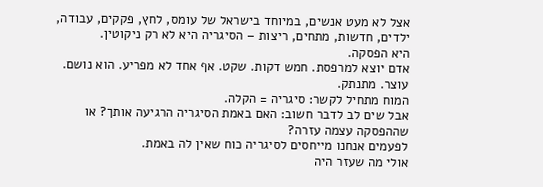אצל לא מעט אנשים, במיוחד בישראל של עומס, לחץ, פקקים, עבודה, ילדים, חדשות, מתחים, ריצות – הסיגריה היא לא רק ניקוטין.
היא הפסקה.
אדם יוצא למרפסת. חמש דקות. שקט. אף אחד לא מפריע. הוא נושם. עוצר. מתנתק.
המוח מתחיל לקשר: סיגריה = הקלה.
אבל שים לב לדבר חשוב: האם באמת הסיגריה הרגיעה אותך? או שההפסקה עצמה עזרה?
לפעמים אנחנו מייחסים לסיגריה כוח שאין לה באמת.
אולי מה שעזר היה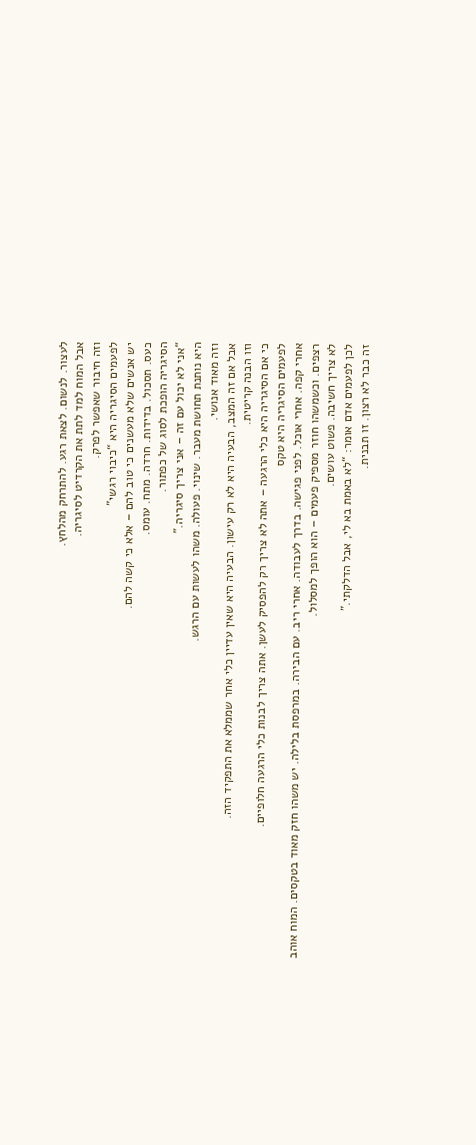לעצור. לנשום. לצאת רגע. להתרחק מהלחץ.
אבל המוח למד לתת את הקרדיט לסיגריה.
וזה חיבור שאפשר לפרק.
לפעמים הסיגריה היא “כיבוי רגשי”
יש אנשים שלא מעשנים כי טוב להם – אלא כי קשה להם.
כעס. תסכול. בדידות. חרדה. מתח. עומס.
הסיגריה הופכת לסוג של כפתור.
“אני לא יכול עם זה – אני צריך סיגריה.”
היא נותנת תחושת מעבר. שינוי. פעולה. משהו לעשות עם הרגש.
וזה מאוד אנושי.
אבל אם זה המצב, הבעיה היא לא רק עישון. הבעיה היא שאין עדיין כלי אחר שממלא את התפקיד הזה.
וזו הבנה קריטית.
כי אם הסיגריה היא כלי הרגעה – אתה לא צריך רק להפסיק לעשן. אתה צריך לבנות כלי הרגעה חלופיים.
לפעמים הסיגריה היא טקס
אחרי קפה. אחרי אוכל. לפני פגישה. בדרך לעבודה. אחרי ריב. עם הבירה. במרפסת בלילה. יש משהו חזק מאוד בטקסים. המוח אוהב רצפים. וכשמשהו חוזר מספיק פעמים – הוא הופך למסלול.
לא צריך חשיבה. פשוט עושים.
לכן לפעמים אדם אומר: “לא באמת בא לי, אבל הדלקתי.”
זה כבר לא רצון. זו תבנית.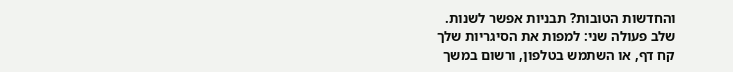והחדשות הטובות? תבניות אפשר לשנות.
שלב פעולה שני: למפות את הסיגריות שלך
קח דף, או השתמש בטלפון, ורשום במשך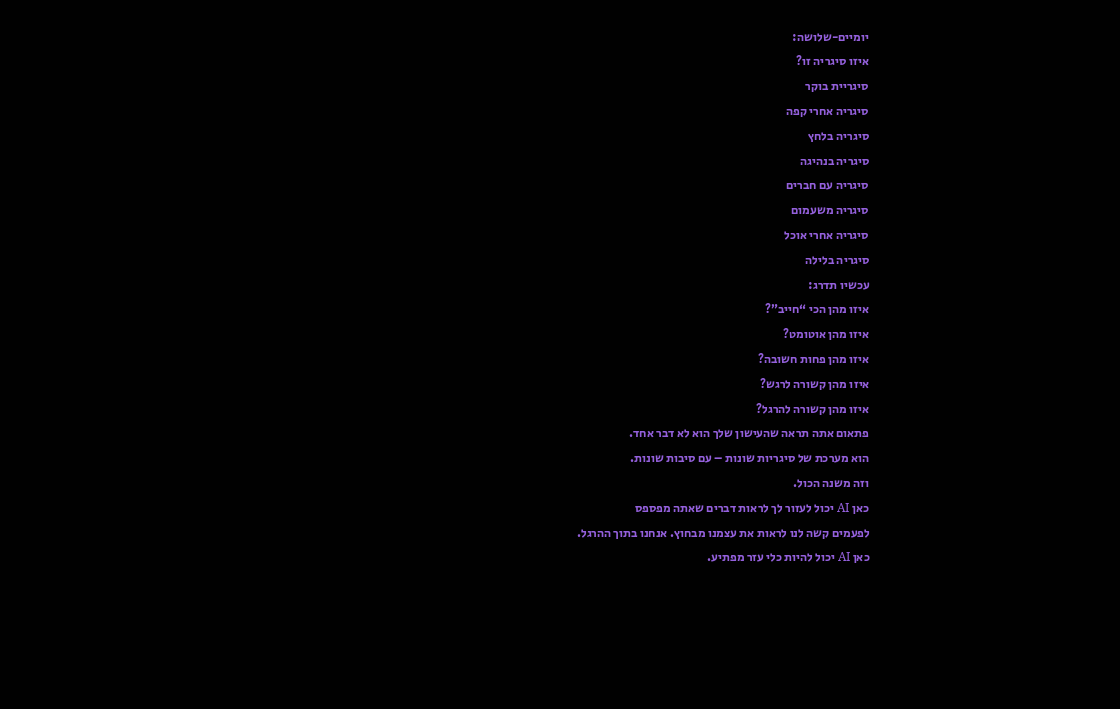יומיים-שלושה:
איזו סיגריה זו?
סיגריית בוקר
סיגריה אחרי קפה
סיגריה בלחץ
סיגריה בנהיגה
סיגריה עם חברים
סיגריה משעמום
סיגריה אחרי אוכל
סיגריה בלילה
עכשיו תדרג:
איזו מהן הכי “חייב”?
איזו מהן אוטומט?
איזו מהן פחות חשובה?
איזו מהן קשורה לרגש?
איזו מהן קשורה להרגל?
פתאום אתה תראה שהעישון שלך הוא לא דבר אחד.
הוא מערכת של סיגריות שונות – עם סיבות שונות.
וזה משנה הכול.
כאן AI יכול לעזור לך לראות דברים שאתה מפספס
לפעמים קשה לנו לראות את עצמנו מבחוץ. אנחנו בתוך ההרגל.
כאן AI יכול להיות כלי עזר מפתיע.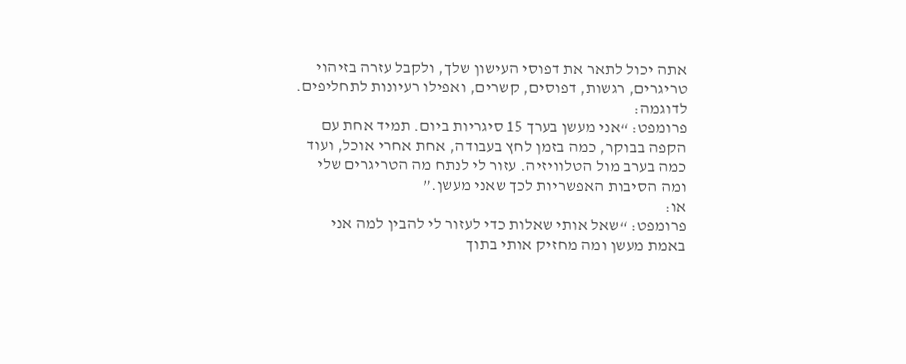אתה יכול לתאר את דפוסי העישון שלך, ולקבל עזרה בזיהוי טריגרים, רגשות, דפוסים, קשרים, ואפילו רעיונות לתחליפים.
לדוגמה:
פרומפט: “אני מעשן בערך 15 סיגריות ביום. תמיד אחת עם הקפה בבוקר, כמה בזמן לחץ בעבודה, אחת אחרי אוכל, ועוד כמה בערב מול הטלוויזיה. עזור לי לנתח מה הטריגרים שלי ומה הסיבות האפשריות לכך שאני מעשן.”
או:
פרומפט: “שאל אותי שאלות כדי לעזור לי להבין למה אני באמת מעשן ומה מחזיק אותי בתוך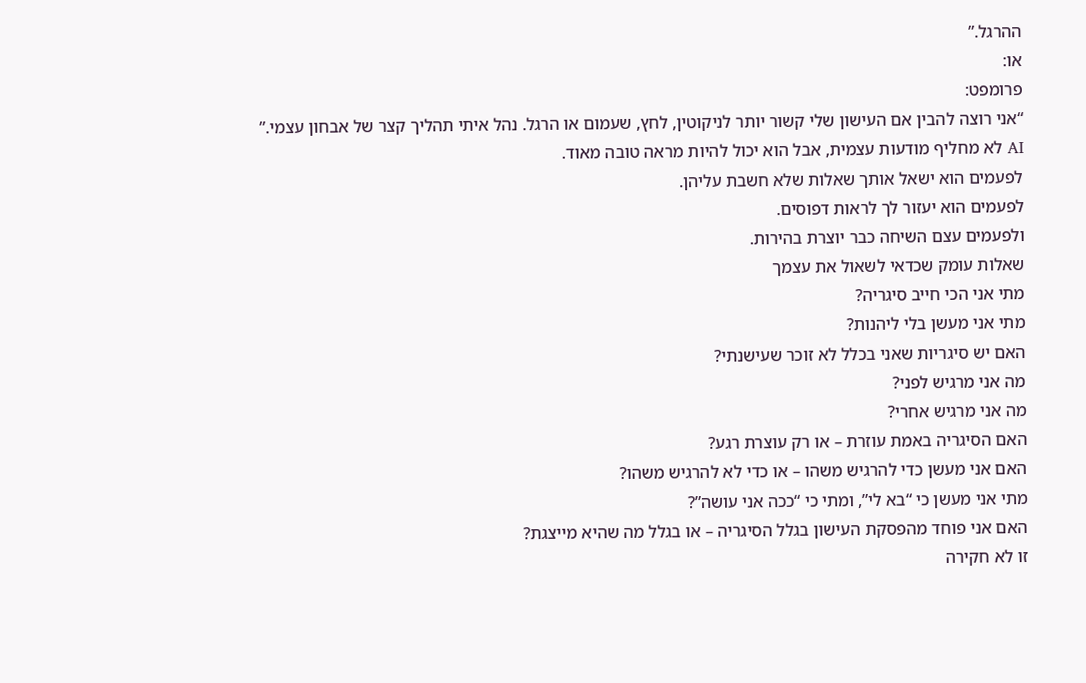ההרגל.”
או:
פרומפט:
“אני רוצה להבין אם העישון שלי קשור יותר לניקוטין, לחץ, שעמום או הרגל. נהל איתי תהליך קצר של אבחון עצמי.”
AI לא מחליף מודעות עצמית, אבל הוא יכול להיות מראה טובה מאוד.
לפעמים הוא ישאל אותך שאלות שלא חשבת עליהן.
לפעמים הוא יעזור לך לראות דפוסים.
ולפעמים עצם השיחה כבר יוצרת בהירות.
שאלות עומק שכדאי לשאול את עצמך
מתי אני הכי חייב סיגריה?
מתי אני מעשן בלי ליהנות?
האם יש סיגריות שאני בכלל לא זוכר שעישנתי?
מה אני מרגיש לפני?
מה אני מרגיש אחרי?
האם הסיגריה באמת עוזרת – או רק עוצרת רגע?
האם אני מעשן כדי להרגיש משהו – או כדי לא להרגיש משהו?
מתי אני מעשן כי “בא לי”, ומתי כי “ככה אני עושה”?
האם אני פוחד מהפסקת העישון בגלל הסיגריה – או בגלל מה שהיא מייצגת?
זו לא חקירה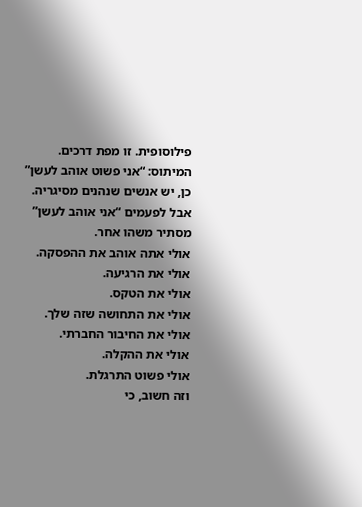פילוסופית. זו מפת דרכים.
המיתוס: “אני פשוט אוהב לעשן”
כן, יש אנשים שנהנים מסיגריה.
אבל לפעמים “אני אוהב לעשן” מסתיר משהו אחר.
אולי אתה אוהב את ההפסקה.
אולי את הרגיעה.
אולי את הטקס.
אולי את התחושה שזה שלך.
אולי את החיבור החברתי.
אולי את ההקלה.
אולי פשוט התרגלת.
וזה חשוב, כי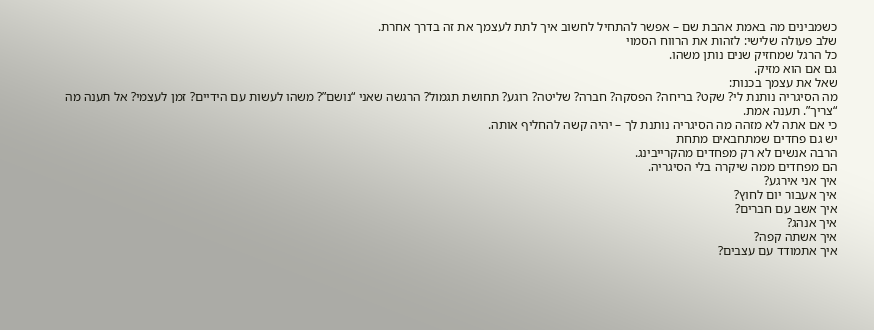כשמבינים מה באמת אהבת שם – אפשר להתחיל לחשוב איך לתת לעצמך את זה בדרך אחרת.
שלב פעולה שלישי: לזהות את הרווח הסמוי
כל הרגל שמחזיק שנים נותן משהו.
גם אם הוא מזיק.
שאל את עצמך בכנות:
מה הסיגריה נותנת לי? שקט? בריחה? הפסקה? חברה? שליטה? רוגע? תחושת תגמול? הרגשה שאני “נושם”? משהו לעשות עם הידיים? זמן לעצמי? אל תענה מה “צריך”. תענה אמת.
כי אם אתה לא מזהה מה הסיגריה נותנת לך – יהיה קשה להחליף אותה.
יש גם פחדים שמתחבאים מתחת
הרבה אנשים לא רק מפחדים מהקרייבינג.
הם מפחדים ממה שיקרה בלי הסיגריה.
איך אני אירגע?
איך אעבור יום לחוץ?
איך אשב עם חברים?
איך אנהג?
איך אשתה קפה?
איך אתמודד עם עצבים?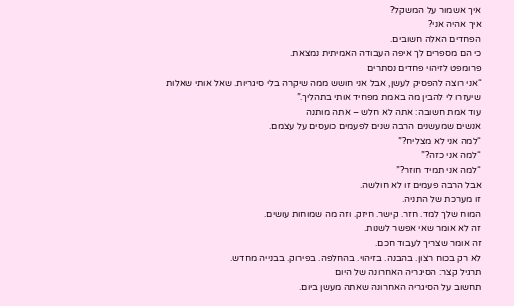איך אשמור על המשקל?
איך אהיה אני?
הפחדים האלה חשובים.
כי הם מספרים לך איפה העבודה האמיתית נמצאת.
פרומפט לזיהוי פחדים נסתרים
“אני רוצה להפסיק לעשן, אבל אני חושש ממה שיקרה בלי סיגריות. שאל אותי שאלות שיעזרו לי להבין מה באמת מפחיד אותי בתהליך.”
עוד אמת חשובה: אתה לא חלש – אתה מותנה
אנשים שמעשנים הרבה שנים לפעמים כועסים על עצמם.
“למה אני לא מצליח?”
“למה אני כזה?”
“למה אני תמיד חוזר?”
אבל הרבה פעמים זו לא חולשה.
זו מערכת של התניה.
המוח שלך למד. חזר. קישר. חיזק. וזה מה שמוחות עושים.
זה לא אומר שאי אפשר לשנות.
זה אומר שצריך לעבוד חכם.
לא רק בכוח רצון. בהבנה. בזיהוי. בהחלפה. בפירוק. בבנייה מחדש.
תרגיל קצר: הסיגריה האחרונה של היום
תחשוב על הסיגריה האחרונה שאתה מעשן ביום.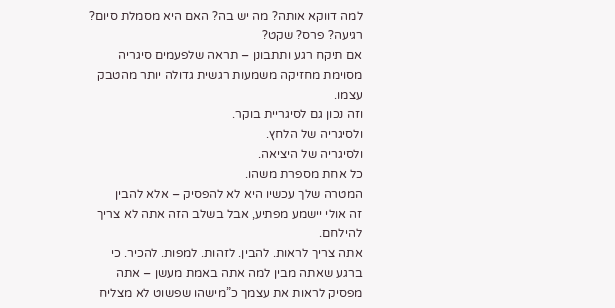למה דווקא אותה? מה יש בה? האם היא מסמלת סיום? רגיעה? פרס? שקט?
אם תיקח רגע ותתבונן – תראה שלפעמים סיגריה מסוימת מחזיקה משמעות רגשית גדולה יותר מהטבק עצמו.
וזה נכון גם לסיגריית בוקר.
ולסיגריה של הלחץ.
ולסיגריה של היציאה.
כל אחת מספרת משהו.
המטרה שלך עכשיו היא לא להפסיק – אלא להבין
זה אולי יישמע מפתיע, אבל בשלב הזה אתה לא צריך להילחם.
אתה צריך לראות. להבין. לזהות. למפות. להכיר. כי ברגע שאתה מבין למה אתה באמת מעשן – אתה מפסיק לראות את עצמך כ”מישהו שפשוט לא מצליח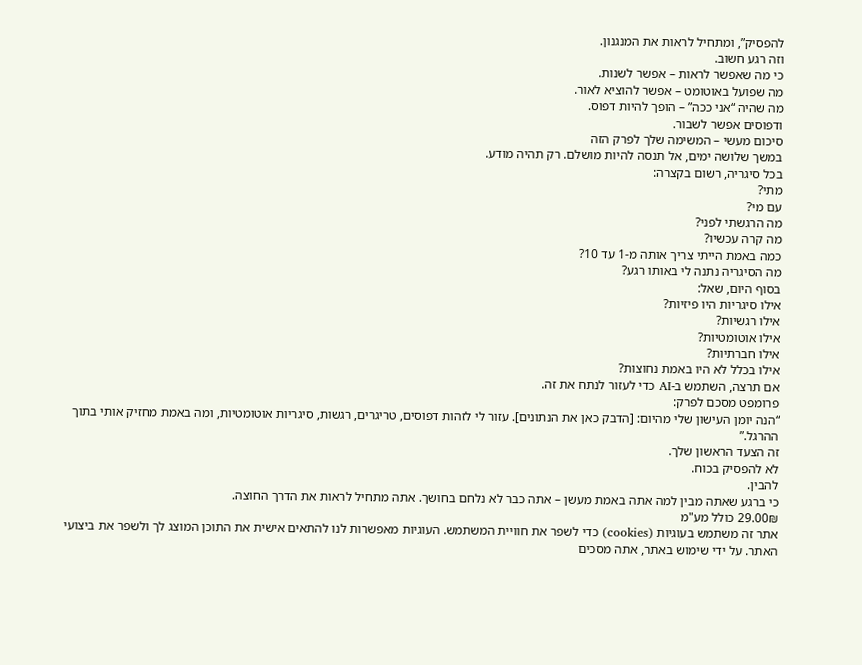להפסיק”, ומתחיל לראות את המנגנון.
וזה רגע חשוב.
כי מה שאפשר לראות – אפשר לשנות.
מה שפועל באוטומט – אפשר להוציא לאור.
מה שהיה “אני ככה” – הופך להיות דפוס.
ודפוסים אפשר לשבור.
סיכום מעשי – המשימה שלך לפרק הזה
במשך שלושה ימים, אל תנסה להיות מושלם. רק תהיה מודע.
בכל סיגריה, רשום בקצרה:
מתי?
עם מי?
מה הרגשתי לפני?
מה קרה עכשיו?
כמה באמת הייתי צריך אותה מ-1 עד 10?
מה הסיגריה נתנה לי באותו רגע?
בסוף היום, שאל:
אילו סיגריות היו פיזיות?
אילו רגשיות?
אילו אוטומטיות?
אילו חברתיות?
אילו בכלל לא היו באמת נחוצות?
אם תרצה, השתמש ב-AI כדי לעזור לנתח את זה.
פרומפט מסכם לפרק:
“הנה יומן העישון שלי מהיום: [הדבק כאן את הנתונים]. עזור לי לזהות דפוסים, טריגרים, רגשות, סיגריות אוטומטיות, ומה באמת מחזיק אותי בתוך ההרגל.”
זה הצעד הראשון שלך.
לא להפסיק בכוח.
להבין.
כי ברגע שאתה מבין למה אתה באמת מעשן – אתה כבר לא נלחם בחושך. אתה מתחיל לראות את הדרך החוצה.
29.00₪ כולל מע"מ
אתר זה משתמש בעוגיות (cookies) כדי לשפר את חוויית המשתמש. העוגיות מאפשרות לנו להתאים אישית את התוכן המוצג לך ולשפר את ביצועי האתר. על ידי שימוש באתר, אתה מסכים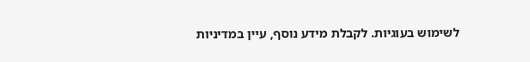לשימוש בעוגיות. לקבלת מידע נוסף, עיין במדיניות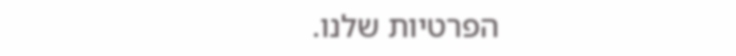הפרטיות שלנו.